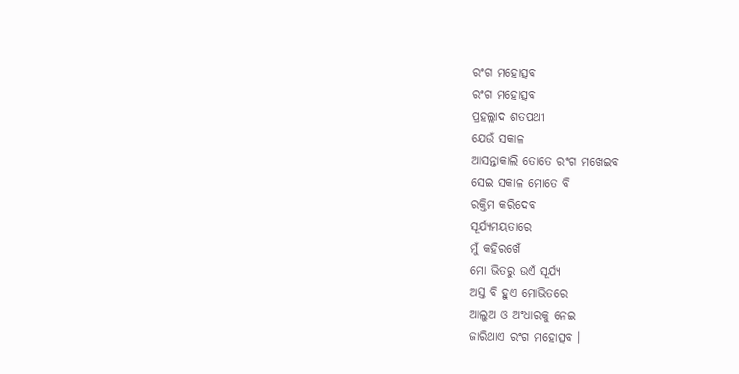ରଂଗ ମହୋତ୍ସବ
ରଂଗ ମହୋତ୍ସବ
ପ୍ରହଲ୍ଲାଦ ଶତପଥୀ
ଯେଉଁ ସକାଳ
ଆସନ୍ତାକାଲି ତୋତେ ରଂଗ ମଖେଇବ
ସେଇ ସକାଳ ମୋତେ ବି
ରକ୍ତିମ କରିଦେବ
ସୂର୍ଯ୍ୟମୟତାରେ
ମୁଁ କହିରଖେଁ
ମୋ ଭିତରୁ ଉଏଁ ସୂର୍ଯ୍ୟ
ଅସ୍ତ ବି ହୁଏ ମୋଭିତରେ
ଆଲୁଅ ଓ ଅଂଧାରକୁ ନେଇ
ଜାରିଥାଏ ରଂଗ ମହୋତ୍ସବ ।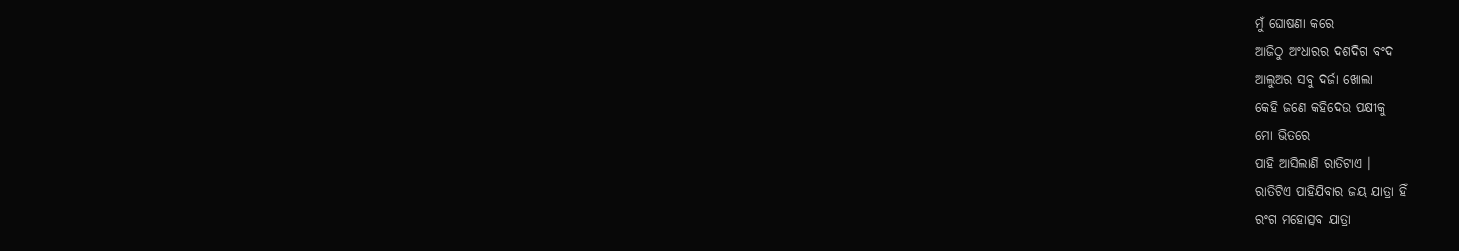ମୁଁ ଘୋଷଣା କରେ
ଆଜିଠୁ ଅଂଧାରର ଦଶଦିଗ ବଂଦ
ଆଲୁଅର ସବୁ ଦର୍ଜା ଖୋଲା
କେହି ଜଣେ କହିଦେଉ ପକ୍ଷୀକୁ
ମୋ ଭିତରେ
ପାହି ଆସିଲାଣି ରାତିଟାଏ ।
ରାତିଟିଏ ପାହିଯିବାର ଜୟ ଯାତ୍ରା ହିଁ
ରଂଗ ମହୋତ୍ସବ ଯାତ୍ରା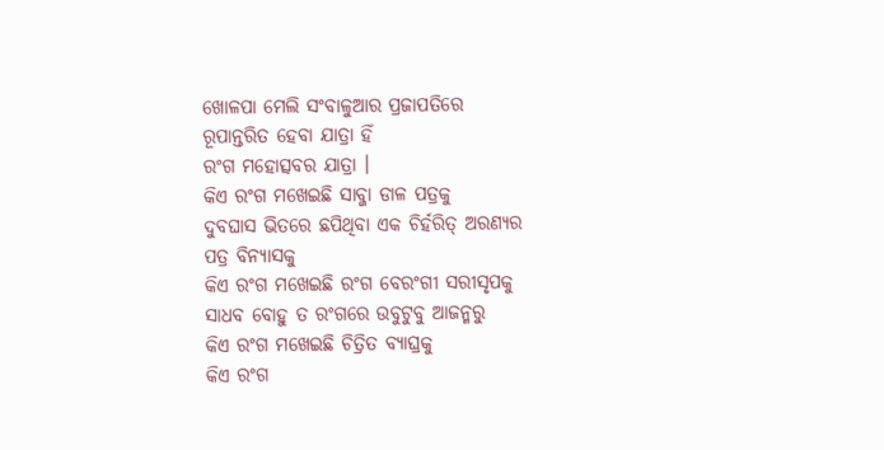ଖୋଳପା ମେଲି ସଂବାଳୁଆର ପ୍ରଜାପତିରେ
ରୂପାନ୍ତରିତ ହେବା ଯାତ୍ରା ହିଁ
ରଂଗ ମହୋତ୍ସବର ଯାତ୍ରା ।
କିଏ ରଂଗ ମଖେଇଛି ସାବ୍ଜା ଡାଳ ପତ୍ରକୁ
ଦୁବଘାସ ଭିତରେ ଛପିଥିବା ଏକ ଚିର୍ହରିତ୍ ଅରଣ୍ୟର
ପତ୍ର ବିନ୍ୟାସକୁ
କିଏ ରଂଗ ମଖେଇଛି ରଂଗ ବେରଂଗୀ ସରୀସୃପକୁ
ସାଧବ ବୋହୁ ତ ରଂଗରେ ଉବୁଟୁବୁ ଆଜନ୍ମରୁ
କିଏ ରଂଗ ମଖେଇଛି ଚିତ୍ରିତ ବ୍ୟାଘ୍ରକୁ
କିଏ ରଂଗ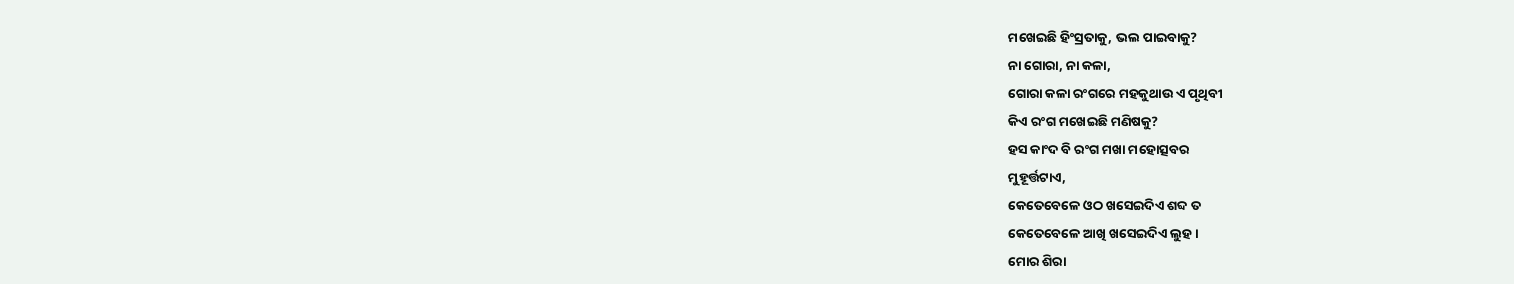ମଖେଇଛି ହିଂସ୍ରତାକୁ, ଭଲ ପାଇବାକୁ?
ନା ଗୋରା, ନା କଳା,
ଗୋରା କଳା ରଂଗରେ ମହକୁଥାଉ ଏ ପୃଥିବୀ
କିଏ ରଂଗ ମଖେଇଛି ମଣିଷକୁ?
ହସ କାଂଦ ବି ରଂଗ ମଖା ମହୋତ୍ସବର
ମୁହୂର୍ତ୍ତଟାଏ,
କେତେବେଳେ ଓଠ ଖସେଇଦିଏ ଶବ୍ଦ ତ
କେତେବେଳେ ଆଖି ଖସେଇଦିଏ ଲୁହ ।
ମୋର ଶିରା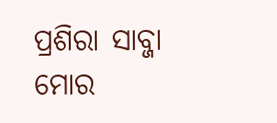ପ୍ରଶିରା ସାବ୍ଜା
ମୋର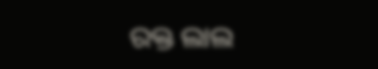ରକ୍ତ ଲାଲ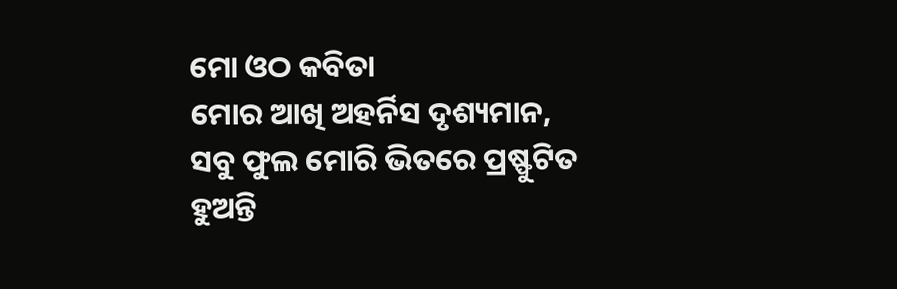ମୋ ଓଠ କବିତା
ମୋର ଆଖି ଅହର୍ନିସ ଦୃଶ୍ୟମାନ,
ସବୁ ଫୁଲ ମୋରି ଭିତରେ ପ୍ରଷ୍ଫୁଟିତ ହୁଅନ୍ତି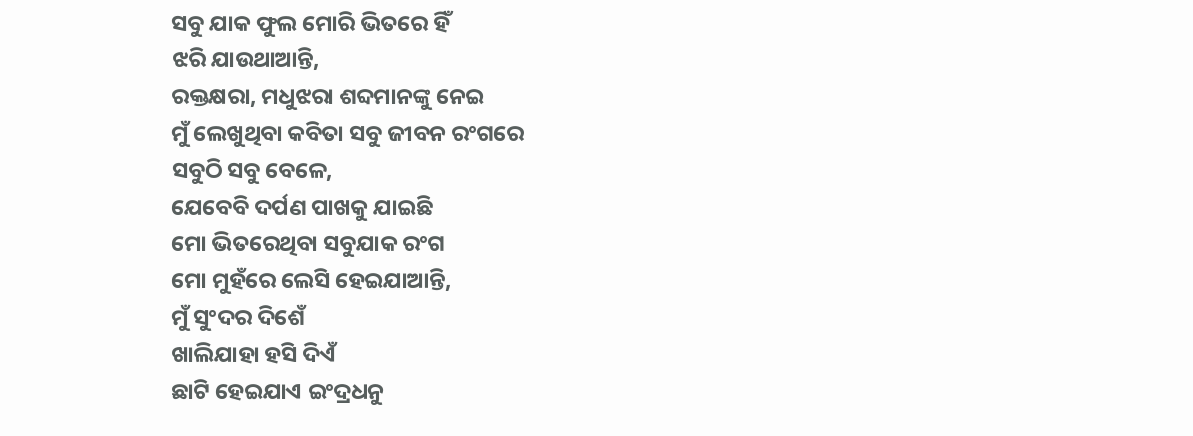ସବୁ ଯାକ ଫୁଲ ମୋରି ଭିତରେ ହିଁ
ଝରି ଯାଉଥାଆନ୍ତି,
ରକ୍ତକ୍ଷରା, ମଧୁଝରା ଶବ୍ଦମାନଙ୍କୁ ନେଇ
ମୁଁ ଲେଖୁଥିବା କବିତା ସବୁ ଜୀବନ ରଂଗରେ
ସବୁଠି ସବୁ ବେଳେ,
ଯେବେବି ଦର୍ପଣ ପାଖକୁ ଯାଇଛି
ମୋ ଭିତରେଥିବା ସବୁଯାକ ରଂଗ
ମୋ ମୁହଁରେ ଲେସି ହେଇଯାଆନ୍ତି,
ମୁଁ ସୁଂଦର ଦିଶେଁ
ଖାଲିଯାହା ହସି ଦିଏଁ
ଛାଟି ହେଇଯାଏ ଇଂଦ୍ରଧନୁ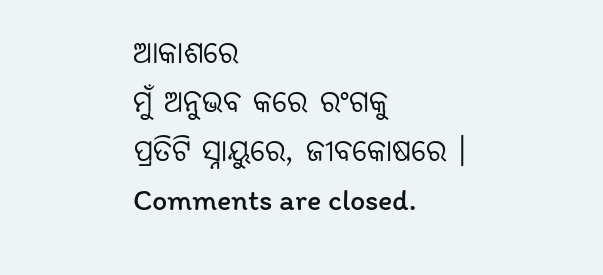ଆକାଶରେ
ମୁଁ ଅନୁଭବ କରେ ରଂଗକୁ
ପ୍ରତିଟି ସ୍ନାୟୁରେ, ଜୀବକୋଷରେ ।
Comments are closed.